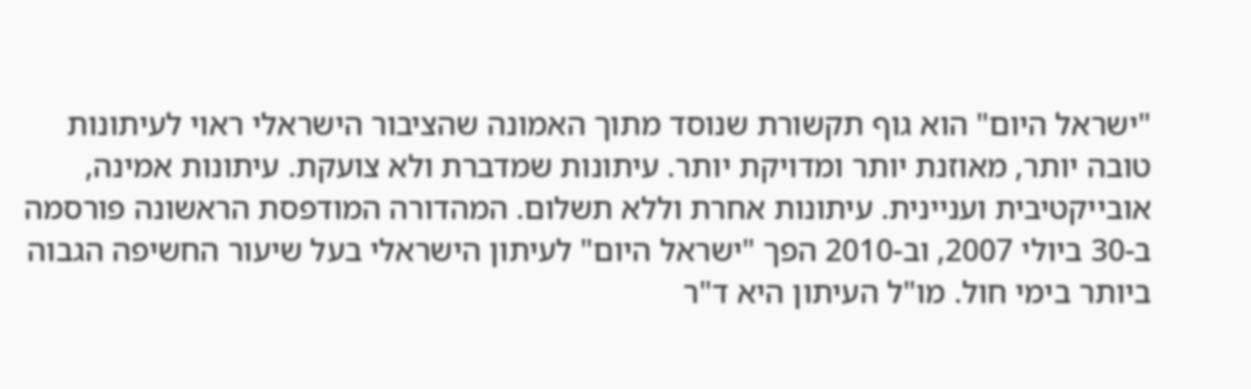"ישראל היום" הוא גוף תקשורת שנוסד מתוך האמונה שהציבור הישראלי ראוי לעיתונות טובה יותר, מאוזנת יותר ומדויקת יותר. עיתונות שמדברת ולא צועקת. עיתונות אמינה, אובייקטיבית ועניינית. עיתונות אחרת וללא תשלום. המהדורה המודפסת הראשונה פורסמה ב-30 ביולי 2007, וב-2010 הפך "ישראל היום" לעיתון הישראלי בעל שיעור החשיפה הגבוה ביותר בימי חול. מו"ל העיתון היא ד"ר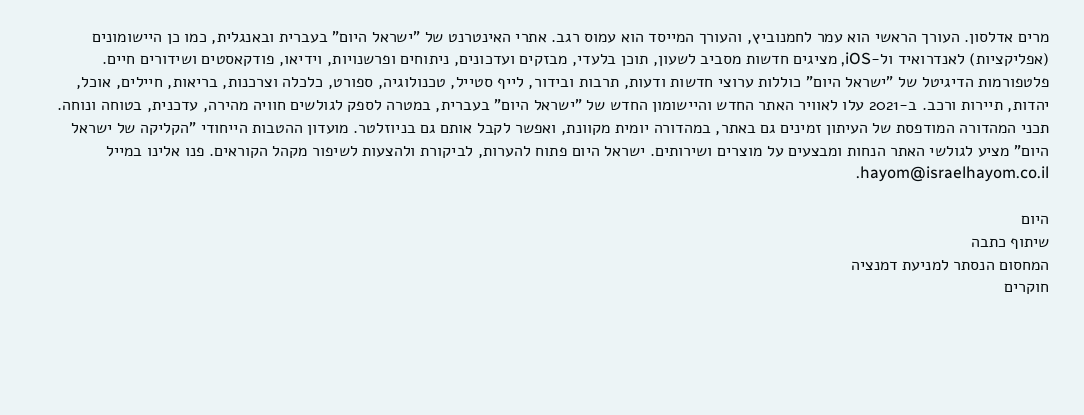מרים אדלסון. העורך הראשי הוא עמר לחמנוביץ, והעורך המייסד הוא עמוס רגב. אתרי האינטרנט של "ישראל היום" בעברית ובאנגלית, כמו כן היישומונים (אפליקציות) לאנדרואיד ול-iOS, מציגים חדשות מסביב לשעון, תוכן בלעדי, מבזקים ועדכונים, ניתוחים ופרשנויות, וידיאו, פודקאסטים ושידורים חיים. פלטפורמות הדיגיטל של "ישראל היום" כוללות ערוצי חדשות ודעות, תרבות ובידור, לייף סטייל, טכנולוגיה, ספורט, כלכלה וצרכנות, בריאות, חיילים, אוכל, יהדות, תיירות ורכב. ב-2021 עלו לאוויר האתר החדש והיישומון החדש של "ישראל היום" בעברית, במטרה לספק לגולשים חוויה מהירה, עדכנית, בטוחה ונוחה. תכני המהדורה המודפסת של העיתון זמינים גם באתר, במהדורה יומית מקוונת, ואפשר לקבל אותם גם בניוזלטר. מועדון ההטבות הייחודי "הקליקה של ישראל היום" מציע לגולשי האתר הנחות ומבצעים על מוצרים ושירותים. ישראל היום פתוח להערות, לביקורת ולהצעות לשיפור מקהל הקוראים. פנו אלינו במייל hayom@israelhayom.co.il.

היום
שיתוף כתבה
המחסום הנסתר למניעת דמנציה
חוקרים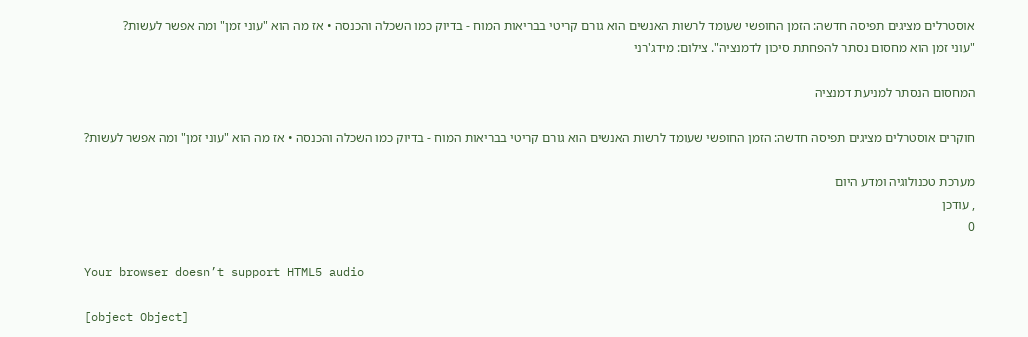אוסטרלים מציגים תפיסה חדשה: הזמן החופשי שעומד לרשות האנשים הוא גורם קריטי בבריאות המוח - בדיוק כמו השכלה והכנסה • אז מה הוא "עוני זמן" ומה אפשר לעשות?
"עוני זמן הוא מחסום נסתר להפחתת סיכון לדמנציה". צילום: מידג'רני

המחסום הנסתר למניעת דמנציה

חוקרים אוסטרלים מציגים תפיסה חדשה: הזמן החופשי שעומד לרשות האנשים הוא גורם קריטי בבריאות המוח - בדיוק כמו השכלה והכנסה • אז מה הוא "עוני זמן" ומה אפשר לעשות?

מערכת טכנולוגיה ומדע היום
, עודכן
0

Your browser doesn’t support HTML5 audio

[object Object]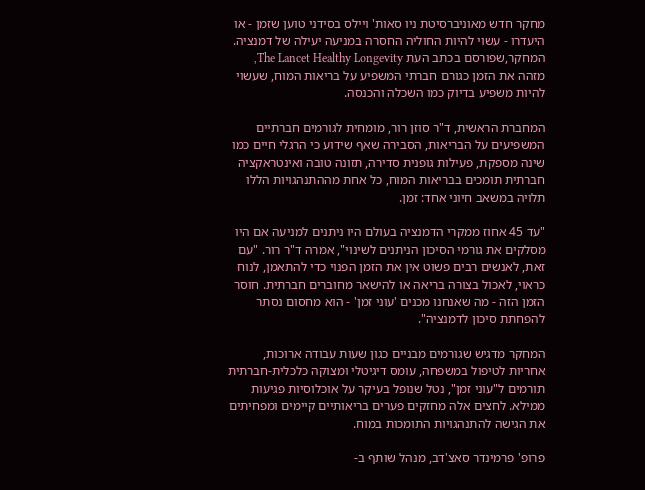מחקר חדש מאוניברסיטת ניו סאות' ויילס בסידני טוען שזמן - או היעדרו - עשוי להיות החוליה החסרה במניעה יעילה של דמנציה. המחקר,שפורסם בכתב העת The Lancet Healthy Longevity, מזהה את הזמן כגורם חברתי המשפיע על בריאות המוח, שעשוי להיות משפיע בדיוק כמו השכלה והכנסה.

המחברת הראשית, ד"ר סוזן רור, מומחית לגורמים חברתיים המשפיעים על הבריאות, הסבירה שאף שידוע כי הרגלי חיים כמו שינה מספקת, פעילות גופנית סדירה, תזונה טובה ואינטראקציה חברתית תומכים בבריאות המוח, כל אחת מההתנהגויות הללו תלויה במשאב חיוני אחד: זמן.

"עד 45 אחוז ממקרי הדמנציה בעולם היו ניתנים למניעה אם היו מסלקים את גורמי הסיכון הניתנים לשינוי", אמרה ד"ר רור. "עם זאת, לאנשים רבים פשוט אין את הזמן הפנוי כדי להתאמן, לנוח כראוי, לאכול בצורה בריאה או להישאר מחוברים חברתית. חוסר הזמן הזה - מה שאנחנו מכנים 'עוני זמן' - הוא מחסום נסתר להפחתת סיכון לדמנציה".

המחקר מדגיש שגורמים מבניים כגון שעות עבודה ארוכות, אחריות לטיפול במשפחה, עומס דיגיטלי ומצוקה כלכלית-חברתית תורמים ל"עוני זמן", נטל שנופל בעיקר על אוכלוסיות פגיעות ממילא. לחצים אלה מחזקים פערים בריאותיים קיימים ומפחיתים את הגישה להתנהגויות התומכות במוח.

פרופ' פרמינדר סאצ'דב, מנהל שותף ב-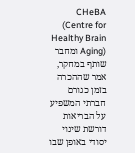CHeBA (Centre for Healthy Brain Aging) ומחבר שותף במחקר, אמר שההכרה בזמן כגורם חברתי המשפיע על הבריאות דורשת שינוי יסודי באופן שבו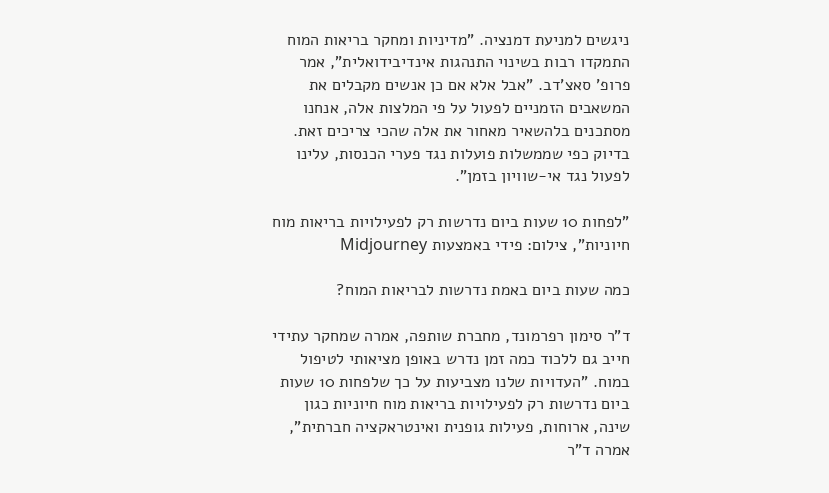ניגשים למניעת דמנציה. "מדיניות ומחקר בריאות המוח התמקדו רבות בשינוי התנהגות אינדיבידואלית", אמר פרופ' סאצ'דב. "אבל אלא אם כן אנשים מקבלים את המשאבים הזמניים לפעול על פי המלצות אלה, אנחנו מסתכנים בלהשאיר מאחור את אלה שהכי צריכים זאת. בדיוק כפי שממשלות פועלות נגד פערי הכנסות, עלינו לפעול נגד אי-שוויון בזמן".

"לפחות 10 שעות ביום נדרשות רק לפעילויות בריאות מוח חיוניות", צילום: פידי באמצעות Midjourney

כמה שעות ביום באמת נדרשות לבריאות המוח?

ד"ר סימון רפרמונד, מחברת שותפה, אמרה שמחקר עתידי חייב גם ללכוד כמה זמן נדרש באופן מציאותי לטיפול במוח. "העדויות שלנו מצביעות על כך שלפחות 10 שעות ביום נדרשות רק לפעילויות בריאות מוח חיוניות כגון שינה, ארוחות, פעילות גופנית ואינטראקציה חברתית", אמרה ד"ר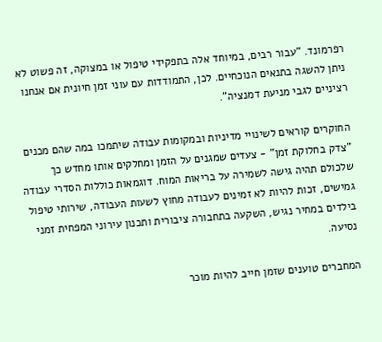רפרמונד. "עבור רבים, במיוחד אלה בתפקידי טיפול או במצוקה, זה פשוט לא ניתן להשגה בתנאים הנוכחיים. לכן, התמודדות עם עוני זמן חיונית אם אנחנו רציניים לגבי מניעת דמנציה".

החוקרים קוראים לשינויי מדיניות ובמקומות עבודה שיתמכו במה שהם מכנים "צדק בחלוקת זמן" - צעדים שמגנים על הזמן ומחלקים אותו מחדש כך שלכולם תהיה גישה לשמירה על בריאות המוח. דוגמאות כוללות הסדרי עבודה גמישים, זכות להיות לא זמינים לעבודה מחוץ לשעות העבודה, שירותי טיפול בילדים במחיר נגיש, השקעה בתחבורה ציבורית ותכנון עירוני המפחית זמני נסיעה.

המחברים טוענים שזמן חייב להיות מוכר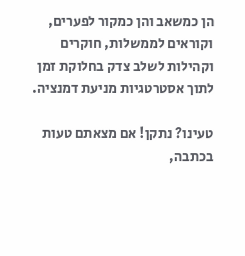הן כמשאב והן כמקור לפערים, וקוראים לממשלות, חוקרים וקהילות לשלב צדק בחלוקת זמן לתוך אסטרטגיות מניעת דמנציה.

טעינו? נתקן! אם מצאתם טעות בכתבה,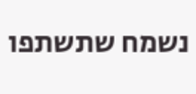נשמח שתשתפו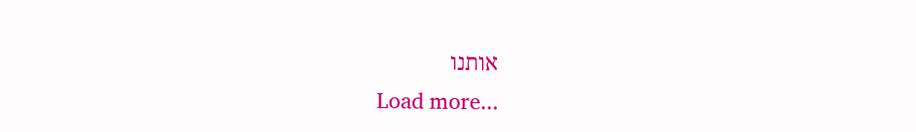אותנו
Load more...